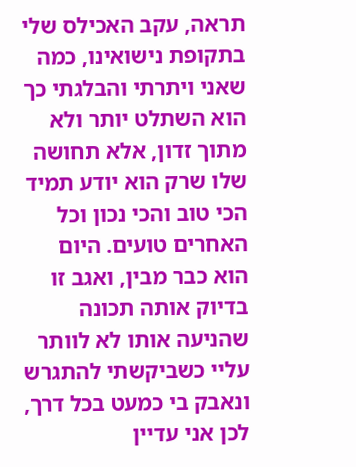תראה, עקב האכילס שלי
בתקופת נישואינו, כמה שאני ויתרתי והבלגתי כך הוא השתלט יותר ולא מתוך זדון, אלא תחושה שלו שרק הוא יודע תמיד הכי טוב והכי נכון וכל האחרים טועים. היום הוא כבר מבין, ואגב זו בדיוק אותה תכונה שהניעה אותו לא לוותר עליי כשביקשתי להתגרש ונאבק בי כמעט בכל דרך, לכן אני עדיין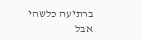ברתיעה כלשהי אבל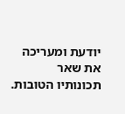יודעת ומעריכה את שאר תכונותיו הטובות.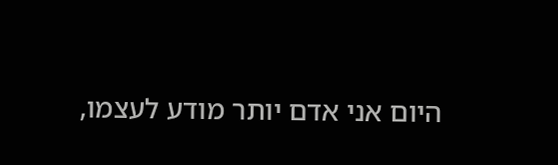היום אני אדם יותר מודע לעצמו,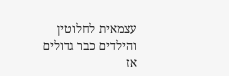עצמאית לחלוטין והילדים כבר גדולים אז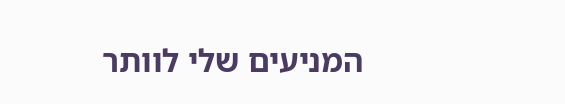המניעים שלי לוותר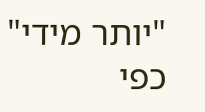"יותר מידי" כפי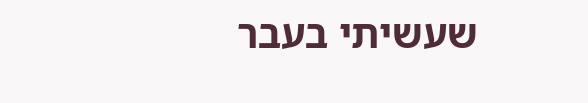שעשיתי בעבר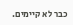כבר לא קיימים.